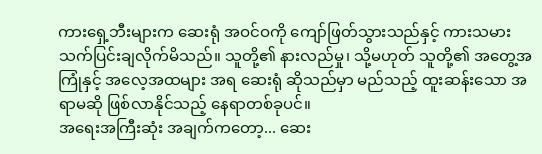ကားရှေ့ဘီးများက ဆေးရုံ အဝင်ဝကို ကျော်ဖြတ်သွားသည်နှင့် ကားသမား သက်ပြင်းချလိုက်မိသည်။ သူတို့၏ နားလည်မှု၊ သို့မဟုတ် သူတို့၏ အတွေ့အကြုံနှင့် အလေ့အထများ အရ ဆေးရုံ ဆိုသည်မှာ မည်သည့် ထူးဆန်းသော အရာမဆို ဖြစ်လာနိုင်သည့် နေရာတစ်ခုပင်။
အရေးအကြီးဆုံး အချက်ကတော့... ဆေး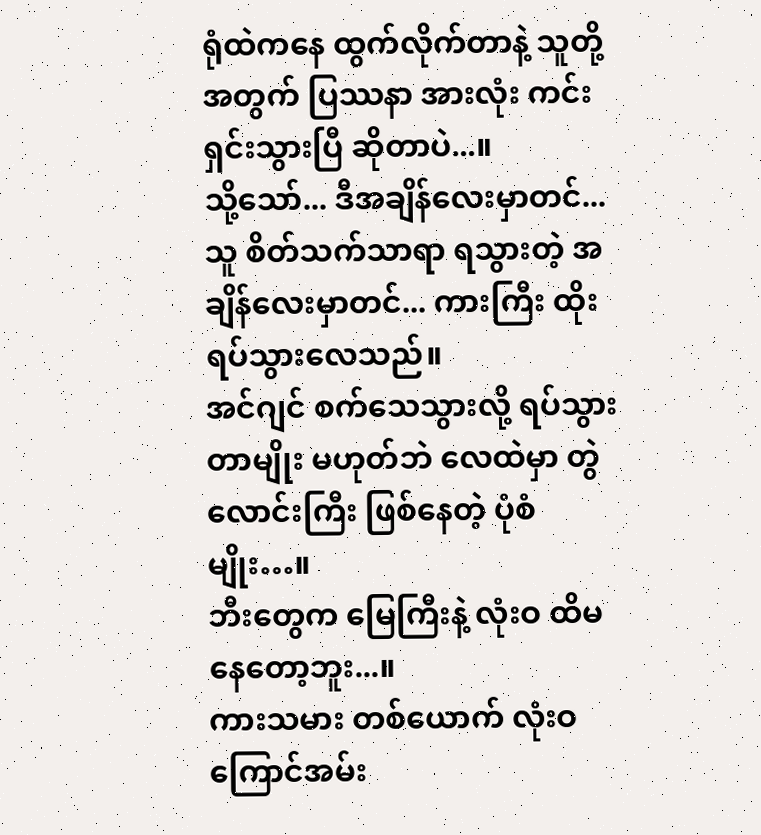ရုံထဲကနေ ထွက်လိုက်တာနဲ့ သူတို့အတွက် ပြဿနာ အားလုံး ကင်းရှင်းသွားပြီ ဆိုတာပဲ...။
သို့သော်... ဒီအချိန်လေးမှာတင်... သူ စိတ်သက်သာရာ ရသွားတဲ့ အချိန်လေးမှာတင်... ကားကြီး ထိုးရပ်သွားလေသည်။
အင်ဂျင် စက်သေသွားလို့ ရပ်သွားတာမျိုး မဟုတ်ဘဲ လေထဲမှာ တွဲလောင်းကြီး ဖြစ်နေတဲ့ ပုံစံမျိုး…။
ဘီးတွေက မြေကြီးနဲ့ လုံးဝ ထိမနေတော့ဘူး...။
ကားသမား တစ်ယောက် လုံးဝ ကြောင်အမ်း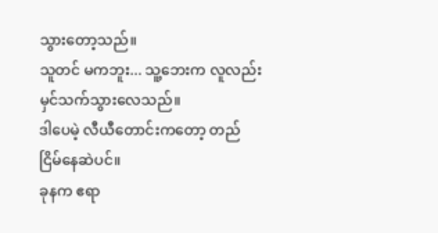သွားတော့သည်။
သူတင် မကဘူး... သူ့ဘေးက လူလည်း မှင်သက်သွားလေသည်။
ဒါပေမဲ့ လီယီတောင်းကတော့ တည်ငြိမ်နေဆဲပင်။
ခုနက ဧရာ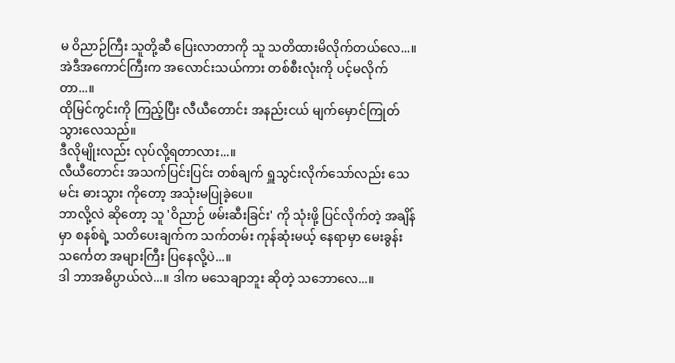မ ဝိညာဉ်ကြီး သူတို့ဆီ ပြေးလာတာကို သူ သတိထားမိလိုက်တယ်လေ...။
အဲဒီအကောင်ကြီးက အလောင်းသယ်ကား တစ်စီးလုံးကို ပင့်မလိုက်တာ...။
ထိုမြင်ကွင်းကို ကြည့်ပြီး လီယီတောင်း အနည်းငယ် မျက်မှောင်ကြုတ်သွားလေသည်။
ဒီလိုမျိုးလည်း လုပ်လို့ရတာလား...။
လီယီတောင်း အသက်ပြင်းပြင်း တစ်ချက် ရှူသွင်းလိုက်သော်လည်း သေမင်း ဓားသွား ကိုတော့ အသုံးမပြုခဲ့ပေ။
ဘာလို့လဲ ဆိုတော့ သူ 'ဝိညာဉ် ဖမ်းဆီးခြင်း' ကို သုံးဖို့ ပြင်လိုက်တဲ့ အချိန်မှာ စနစ်ရဲ့ သတိပေးချက်က သက်တမ်း ကုန်ဆုံးမယ့် နေရာမှာ မေးခွန်းသင်္ကေတ အများကြီး ပြနေလို့ပဲ...။
ဒါ ဘာအဓိပ္ပာယ်လဲ...။ ဒါက မသေချာဘူး ဆိုတဲ့ သဘောလေ...။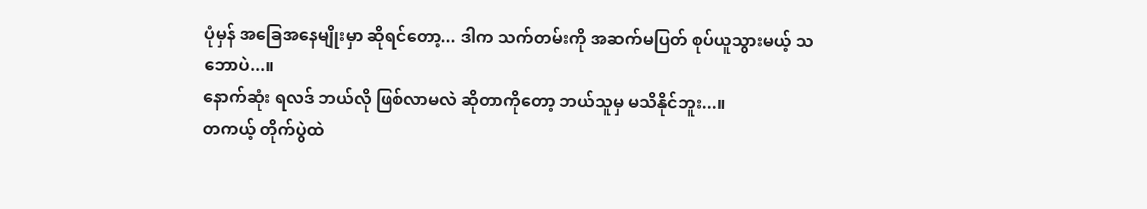ပုံမှန် အခြေအနေမျိုးမှာ ဆိုရင်တော့... ဒါက သက်တမ်းကို အဆက်မပြတ် စုပ်ယူသွားမယ့် သဘောပဲ...။
နောက်ဆုံး ရလဒ် ဘယ်လို ဖြစ်လာမလဲ ဆိုတာကိုတော့ ဘယ်သူမှ မသိနိုင်ဘူး...။
တကယ့် တိုက်ပွဲထဲ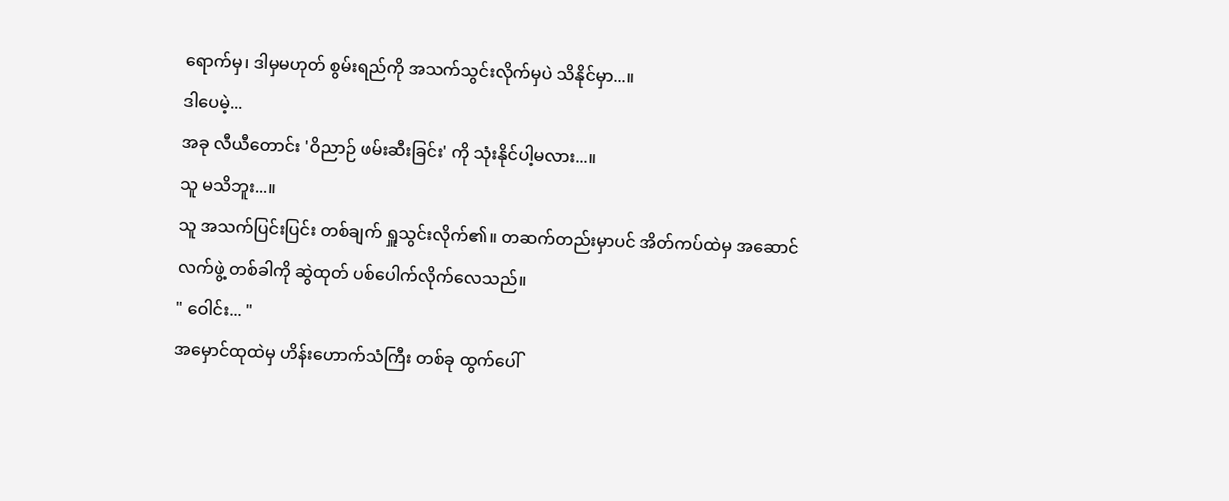ရောက်မှ၊ ဒါမှမဟုတ် စွမ်းရည်ကို အသက်သွင်းလိုက်မှပဲ သိနိုင်မှာ...။
ဒါပေမဲ့...
အခု လီယီတောင်း 'ဝိညာဉ် ဖမ်းဆီးခြင်း' ကို သုံးနိုင်ပါ့မလား...။
သူ မသိဘူး...။
သူ အသက်ပြင်းပြင်း တစ်ချက် ရှူသွင်းလိုက်၏။ တဆက်တည်းမှာပင် အိတ်ကပ်ထဲမှ အဆောင်လက်ဖွဲ့ တစ်ခါကို ဆွဲထုတ် ပစ်ပေါက်လိုက်လေသည်။
" ဝေါင်း... "
အမှောင်ထုထဲမှ ဟိန်းဟောက်သံကြီး တစ်ခု ထွက်ပေါ်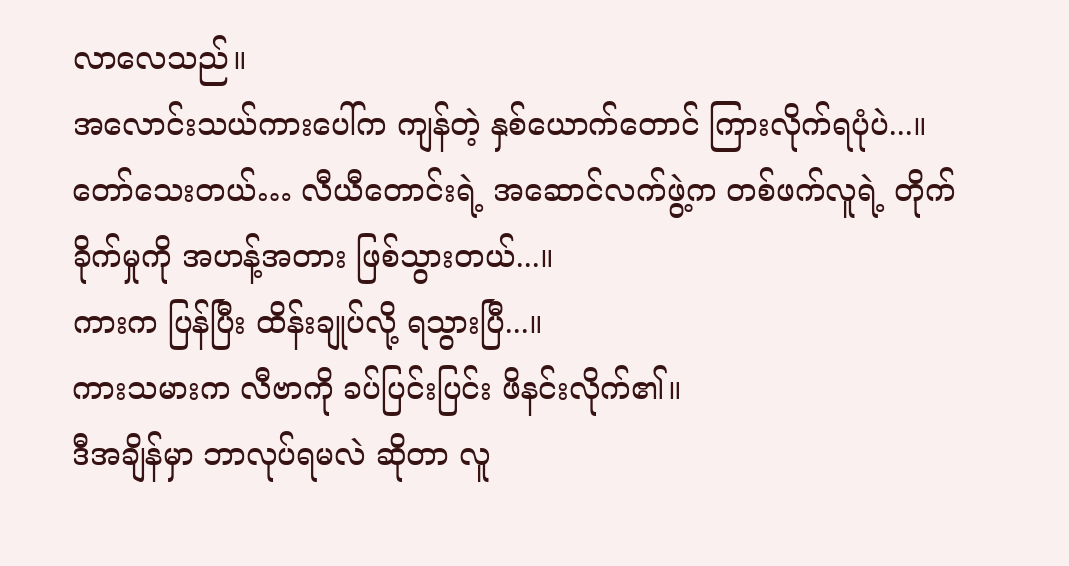လာလေသည်။
အလောင်းသယ်ကားပေါ်က ကျန်တဲ့ နှစ်ယောက်တောင် ကြားလိုက်ရပုံပဲ...။
တော်သေးတယ်… လီယီတောင်းရဲ့ အဆောင်လက်ဖွဲ့က တစ်ဖက်လူရဲ့ တိုက်ခိုက်မှုကို အဟန့်အတား ဖြစ်သွားတယ်...။
ကားက ပြန်ပြီး ထိန်းချုပ်လို့ ရသွားပြီ...။
ကားသမားက လီဗာကို ခပ်ပြင်းပြင်း ဖိနင်းလိုက်၏။
ဒီအချိန်မှာ ဘာလုပ်ရမလဲ ဆိုတာ လူ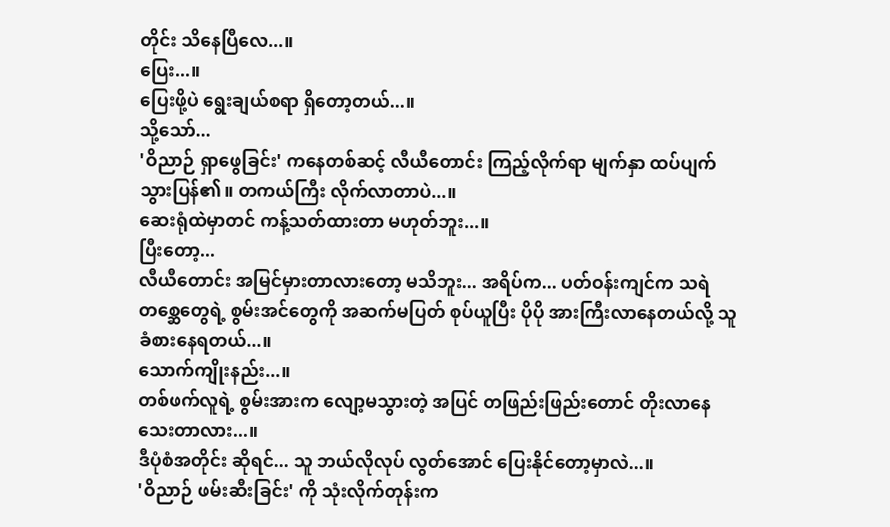တိုင်း သိနေပြီလေ...။
ပြေး...။
ပြေးဖို့ပဲ ရွေးချယ်စရာ ရှိတော့တယ်...။
သို့သော်...
'ဝိညာဉ် ရှာဖွေခြင်း' ကနေတစ်ဆင့် လီယီတောင်း ကြည့်လိုက်ရာ မျက်နှာ ထပ်ပျက်သွားပြန်၏။ တကယ်ကြီး လိုက်လာတာပဲ...။
ဆေးရုံထဲမှာတင် ကန့်သတ်ထားတာ မဟုတ်ဘူး...။
ပြီးတော့...
လီယီတောင်း အမြင်မှားတာလားတော့ မသိဘူး... အရိပ်က... ပတ်ဝန်းကျင်က သရဲတစ္ဆေတွေရဲ့ စွမ်းအင်တွေကို အဆက်မပြတ် စုပ်ယူပြီး ပိုပို အားကြီးလာနေတယ်လို့ သူ ခံစားနေရတယ်...။
သောက်ကျိုးနည်း...။
တစ်ဖက်လူရဲ့ စွမ်းအားက လျော့မသွားတဲ့ အပြင် တဖြည်းဖြည်းတောင် တိုးလာနေသေးတာလား...။
ဒီပုံစံအတိုင်း ဆိုရင်... သူ ဘယ်လိုလုပ် လွတ်အောင် ပြေးနိုင်တော့မှာလဲ...။
'ဝိညာဉ် ဖမ်းဆီးခြင်း' ကို သုံးလိုက်တုန်းက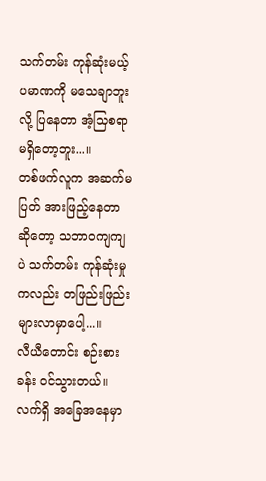သက်တမ်း ကုန်ဆုံးမယ့် ပမာဏကို မသေချာဘူးလို့ ပြနေတာ အံ့သြစရာ မရှိတော့ဘူး...။
တစ်ဖက်လူက အဆက်မပြတ် အားဖြည့်နေတာ ဆိုတော့ သဘာဝကျကျပဲ သက်တမ်း ကုန်ဆုံးမှုကလည်း တဖြည်းဖြည်း များလာမှာပေါ့...။
လီယီတောင်း စဉ်းစားခန်း ဝင်သွားတယ်။ လက်ရှိ အခြေအနေမှာ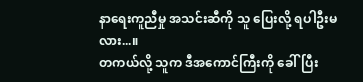နာရေးကူညီမှု အသင်းဆီကို သူ ပြေးလို့ ရပါဦးမလား...။
တကယ်လို့ သူက ဒီအကောင်ကြီးကို ခေါ်ပြီး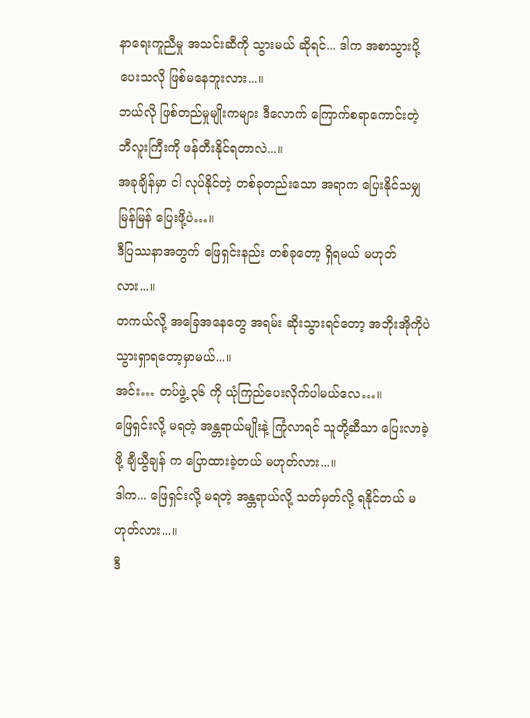နာရေးကူညီမှု အသင်းဆီကို သွားမယ် ဆိုရင်... ဒါက အစာသွားပို့ပေးသလို ဖြစ်မနေဘူးလား...။
ဘယ်လို ဖြစ်တည်မှုမျိုးကများ ဒီလောက် ကြောက်စရာကောင်းတဲ့ ဘီလူးကြီးကို ဖန်တီးနိုင်ရတာလဲ...။
အခုချိန်မှာ ငါ လုပ်နိုင်တဲ့ တစ်ခုတည်းသော အရာက ပြေးနိုင်သမျှ မြန်မြန် ပြေးဖို့ပဲ…။
ဒီပြဿနာအတွက် ဖြေရှင်းနည်း တစ်ခုတော့ ရှိရမယ် မဟုတ်လား...။
တကယ်လို့ အခြေအနေတွေ အရမ်း ဆိုးသွားရင်တော့ အဘိုးအိုကိုပဲ သွားရှာရတော့မှာမယ်...။
အင်း… တပ်ဖွဲ့ ၃၆ ကို ယုံကြည်ပေးလိုက်ပါမယ်လေ…။
ဖြေရှင်းလို့ မရတဲ့ အန္တရာယ်မျိုးနဲ့ ကြုံလာရင် သူတို့ဆီသာ ပြေးလာခဲ့ဖို့ ချီယွီချန် က ပြောထားခဲ့တယ် မဟုတ်လား...။
ဒါက... ဖြေရှင်းလို့ မရတဲ့ အန္တရာယ်လို့ သတ်မှတ်လို့ ရနိုင်တယ် မဟုတ်လား...။
ဒီ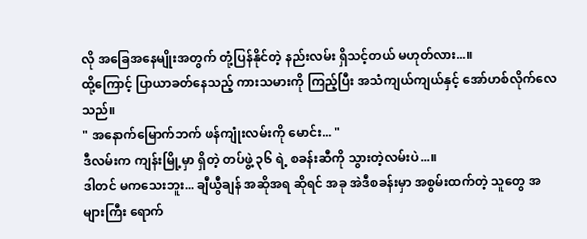လို အခြေအနေမျိုးအတွက် တုံ့ပြန်နိုင်တဲ့ နည်းလမ်း ရှိသင့်တယ် မဟုတ်လား...။
ထို့ကြောင့် ပြာယာခတ်နေသည့် ကားသမားကို ကြည့်ပြီး အသံကျယ်ကျယ်နှင့် အော်ဟစ်လိုက်လေသည်။
" အနောက်မြောက်ဘက် ဖန်ကျုံးလမ်းကို မောင်း... "
ဒီလမ်းက ကျန်းမြို့မှာ ရှိတဲ့ တပ်ဖွဲ့ ၃၆ ရဲ့ စခန်းဆီကို သွားတဲ့လမ်းပဲ...။
ဒါတင် မကသေးဘူး... ချီယွီချန် အဆိုအရ ဆိုရင် အခု အဲဒီစခန်းမှာ အစွမ်းထက်တဲ့ သူတွေ အများကြီး ရောက်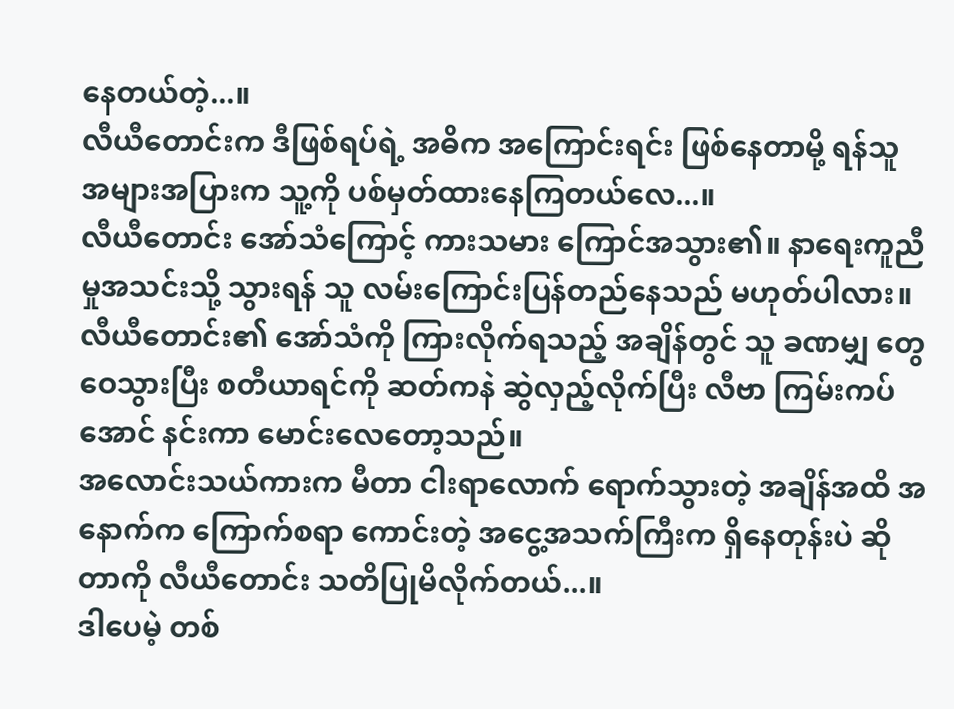နေတယ်တဲ့...။
လီယီတောင်းက ဒီဖြစ်ရပ်ရဲ့ အဓိက အကြောင်းရင်း ဖြစ်နေတာမို့ ရန်သူ အများအပြားက သူ့ကို ပစ်မှတ်ထားနေကြတယ်လေ...။
လီယီတောင်း အော်သံကြောင့် ကားသမား ကြောင်အသွား၏။ နာရေးကူညီမှုအသင်းသို့ သွားရန် သူ လမ်းကြောင်းပြန်တည်နေသည် မဟုတ်ပါလား။
လီယီတောင်း၏ အော်သံကို ကြားလိုက်ရသည့် အချိန်တွင် သူ ခဏမျှ တွေဝေသွားပြီး စတီယာရင်ကို ဆတ်ကနဲ ဆွဲလှည့်လိုက်ပြီး လီဗာ ကြမ်းကပ်အောင် နင်းကာ မောင်းလေတော့သည်။
အလောင်းသယ်ကားက မီတာ ငါးရာလောက် ရောက်သွားတဲ့ အချိန်အထိ အနောက်က ကြောက်စရာ ကောင်းတဲ့ အငွေ့အသက်ကြီးက ရှိနေတုန်းပဲ ဆိုတာကို လီယီတောင်း သတိပြုမိလိုက်တယ်...။
ဒါပေမဲ့ တစ်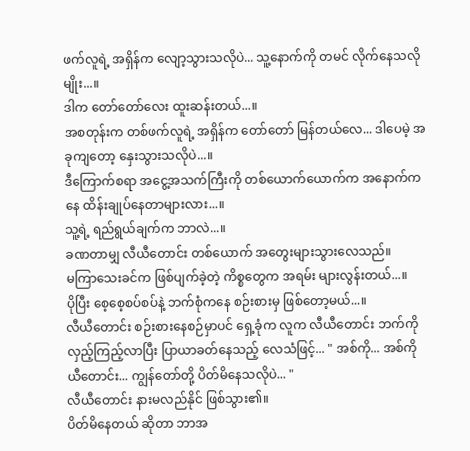ဖက်လူရဲ့ အရှိန်က လျော့သွားသလိုပဲ... သူ့နောက်ကို တမင် လိုက်နေသလိုမျိုး...။
ဒါက တော်တော်လေး ထူးဆန်းတယ်...။
အစတုန်းက တစ်ဖက်လူရဲ့ အရှိန်က တော်တော် မြန်တယ်လေ... ဒါပေမဲ့ အခုကျတော့ နှေးသွားသလိုပဲ...။
ဒီကြောက်စရာ အငွေ့အသက်ကြီးကို တစ်ယောက်ယောက်က အနောက်ကနေ ထိန်းချုပ်နေတာများလား...။
သူ့ရဲ့ ရည်ရွယ်ချက်က ဘာလဲ...။
ခဏတာမျှ လီယီတောင်း တစ်ယောက် အတွေးများသွားလေသည်။
မကြာသေးခင်က ဖြစ်ပျက်ခဲ့တဲ့ ကိစ္စတွေက အရမ်း များလွန်းတယ်...။
ပိုပြီး စေ့စေ့စပ်စပ်နဲ့ ဘက်စုံကနေ စဉ်းစားမှ ဖြစ်တော့မယ်...။
လီယီတောင်း စဉ်းစားနေစဉ်မှာပင် ရှေ့ခုံက လူက လီယီတောင်း ဘက်ကို လှည့်ကြည့်လာပြီး ပြာယာခတ်နေသည့် လေသံဖြင့်... " အစ်ကို... အစ်ကိုယီတောင်း... ကျွန်တော်တို့ ပိတ်မိနေသလိုပဲ... "
လီယီတောင်း နားမလည်နိုင် ဖြစ်သွား၏။
ပိတ်မိနေတယ် ဆိုတာ ဘာအ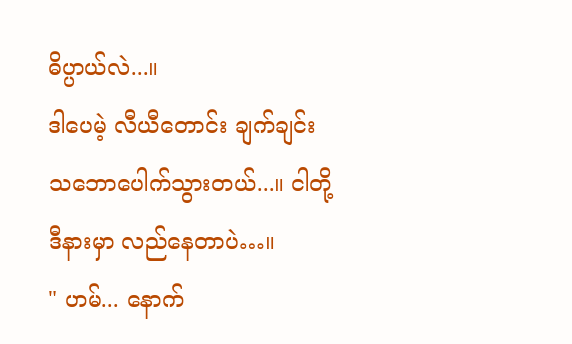ဓိပ္ပာယ်လဲ...။
ဒါပေမဲ့ လီယီတောင်း ချက်ချင်း သဘောပေါက်သွားတယ်...။ ငါတို့ ဒီနားမှာ လည်နေတာပဲ…။
" ဟမ်... နောက်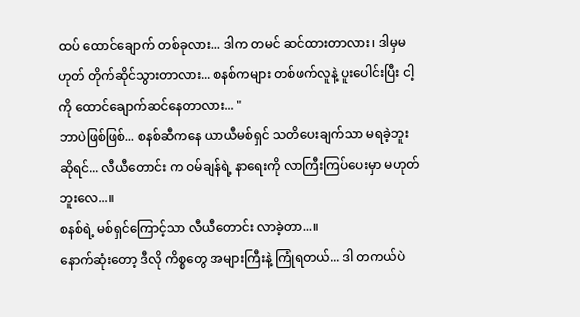ထပ် ထောင်ချောက် တစ်ခုလား... ဒါက တမင် ဆင်ထားတာလား၊ ဒါမှမဟုတ် တိုက်ဆိုင်သွားတာလား... စနစ်ကများ တစ်ဖက်လူနဲ့ ပူးပေါင်းပြီး ငါ့ကို ထောင်ချောက်ဆင်နေတာလား... "
ဘာပဲဖြစ်ဖြစ်... စနစ်ဆီကနေ ယာယီမစ်ရှင် သတိပေးချက်သာ မရခဲ့ဘူး ဆိုရင်... လီယီတောင်း က ဝမ်ချန်ရဲ့ နာရေးကို လာကြီးကြပ်ပေးမှာ မဟုတ်ဘူးလေ...။
စနစ်ရဲ့ မစ်ရှင်ကြောင့်သာ လီယီတောင်း လာခဲ့တာ...။
နောက်ဆုံးတော့ ဒီလို ကိစ္စတွေ အများကြီးနဲ့ ကြုံရတယ်... ဒါ တကယ်ပဲ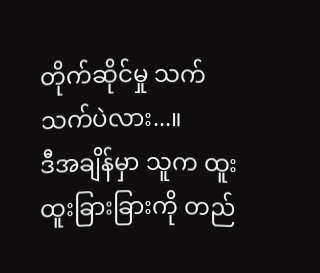တိုက်ဆိုင်မှု သက်သက်ပဲလား...။
ဒီအချိန်မှာ သူက ထူးထူးခြားခြားကို တည်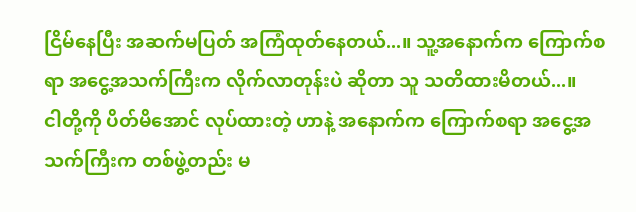ငြိမ်နေပြီး အဆက်မပြတ် အကြံထုတ်နေတယ်...။ သူ့အနောက်က ကြောက်စရာ အငွေ့အသက်ကြီးက လိုက်လာတုန်းပဲ ဆိုတာ သူ သတိထားမိတယ်...။
ငါတို့ကို ပိတ်မိအောင် လုပ်ထားတဲ့ ဟာနဲ့ အနောက်က ကြောက်စရာ အငွေ့အသက်ကြီးက တစ်ဖွဲ့တည်း မ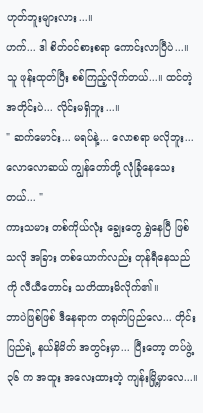ဟုတ်ဘူးများလား...။
ဟက်... ဒါ စိတ်ဝင်စားစရာ ကောင်းလာပြီပဲ...။
သူ ဖုန်းထုတ်ပြီး စစ်ကြည့်လိုက်တယ်...။ ထင်တဲ့ အတိုင်းပဲ... လိုင်းမရှိဘူး...။
" ဆက်မောင်း... မရပ်နဲ့... လောစရာ မလိုဘူး... လောလောဆယ် ကျွန်တော်တို့ လုံခြုံနေသေးတယ်... "
ကားသမား တစ်ကိုယ်လုံး ချွေးတွေ ရွှဲနေပြီ ဖြစ်သလို အခြား တစ်ယောက်လည်း တုန်ရီနေသည်ကို လီယီတောင်း သတိထားမိလိုက်၏။
ဘာပဲဖြစ်ဖြစ် ဒီနေရာက တရုတ်ပြည်လေ... တိုင်းပြည်ရဲ့ နယ်နိမိတ် အတွင်းမှာ... ပြီးတော့ တပ်ဖွဲ့ ၃၆ က အထူး အလေးထားတဲ့ ကျန်းမြို့မှာလေ...။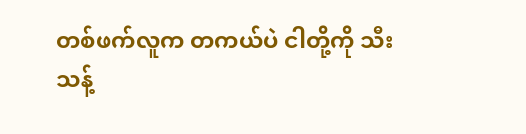တစ်ဖက်လူက တကယ်ပဲ ငါတို့ကို သီးသန့်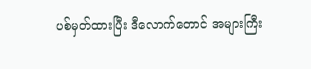ပစ်မှတ်ထားပြီး ဒီလောက်တောင် အများကြီး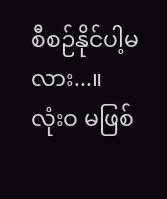စီစဉ်နိုင်ပါ့မလား...။
လုံးဝ မဖြစ်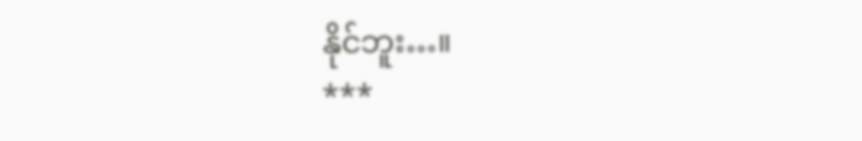နိုင်ဘူး…။
***